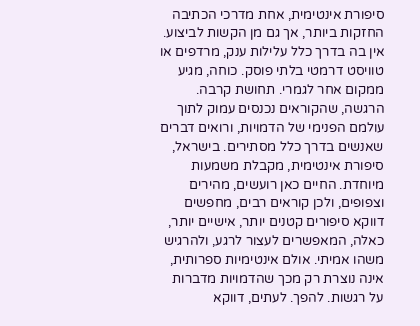סיפורת אינטימית, אחת מדרכי הכתיבה החזקות ביותר, אך גם מן הקשות לביצוע. אין בה בדרך כלל עלילות ענק, מרדפים או טוויסט דרמטי בלתי פוסק. כוחה, מגיע ממקום אחר לגמרי. תחושת קרבה. הרגשה, שהקוראים נכנסים עמוק לתוך עולמם הפנימי של הדמויות, ורואים דברים שאנשים בדרך כלל מסתירים. בישראל, סיפורת אינטימית, מקבלת משמעות מיוחדת. החיים כאן רועשים, מהירים וצפופים, ולכן קוראים רבים, מחפשים דווקא סיפורים קטנים יותר, אישיים יותר, כאלה, המאפשרים לעצור לרגע, ולהרגיש משהו אמיתי. אולם אינטימיות ספרותית, אינה נוצרת רק מכך שהדמויות מדברות על רגשות. להפך. לעתים, דווקא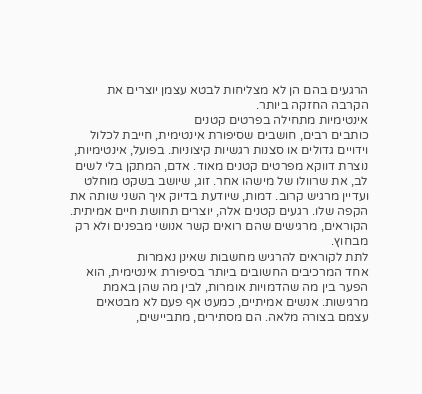הרגעים בהם הן לא מצליחות לבטא עצמן יוצרים את הקרבה החזקה ביותר.
אינטימיות מתחילה בפרטים קטנים
כותבים רבים, חושבים שסיפורת אינטימית, חייבת לכלול וידויים גדולים או סצנות רגשיות קיצוניות. בפועל, אינטימיות, נוצרת דווקא מפרטים קטנים מאוד. אדם, המתקן בלי לשים לב, את שרוולו של מישהו אחר. זוג, שיושב בשקט מוחלט ועדיין מרגיש קרוב. דמות, שיודעת בדיוק איך השני שותה את הקפה שלו. רגעים קטנים אלה, יוצרים תחושת חיים אמיתית. הקוראים, מרגישים שהם רואים קשר אנושי מבפנים ולא רק מבחוץ.
לתת לקוראים להרגיש מחשבות שאינן נאמרות
אחד המרכיבים החשובים ביותר בסיפורת אינטימית, הוא הפער בין מה שהדמויות אומרות, לבין מה שהן באמת מרגישות. אנשים אמיתיים, כמעט אף פעם לא מבטאים עצמם בצורה מלאה. הם מסתירים, מתביישים,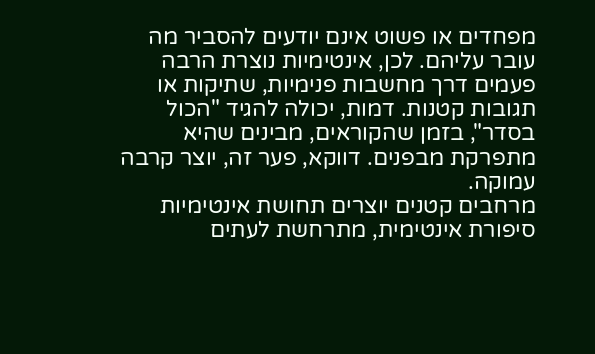מפחדים או פשוט אינם יודעים להסביר מה עובר עליהם. לכן, אינטימיות נוצרת הרבה פעמים דרך מחשבות פנימיות, שתיקות או תגובות קטנות. דמות, יכולה להגיד "הכול בסדר", בזמן שהקוראים, מבינים שהיא מתפרקת מבפנים. דווקא, פער זה, יוצר קרבה עמוקה.
מרחבים קטנים יוצרים תחושת אינטימיות
סיפורת אינטימית, מתרחשת לעתים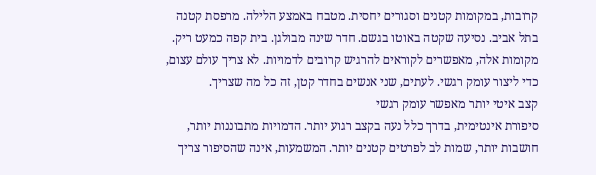קרובות, במקומות קטנים וסגורים יחסית. מטבח באמצע הלילה. מרפסת קטנה בתל אביב. נסיעה שקטה באוטו בגשם. חדר שינה מבולגן. בית קפה כמעט ריק. מקומות אלה, מאפשרים לקוראים להרגיש קרובים לדמויות. לא צריך עולם עצום, כדי ליצור עומק רגשי. לעתים, שני אנשים בחדר קטן, זה כל מה שצריך.
קצב איטי יותר מאפשר עומק רגשי
סיפורת אינטימית, בדרך כלל נעה בקצב רגוע יותר. הדמויות מתבוננות יותר, חושבות יותר, שמות לב לפרטים קטנים יותר. המשמעות, אינה שהסיפור צריך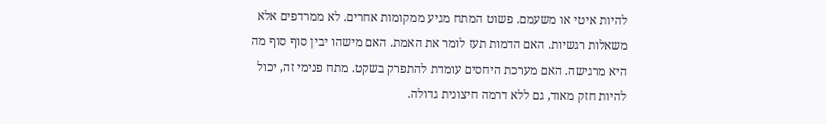להיות איטי או משעמם. פשוט המתח מגיע ממקומות אחרים. לא ממרדפים אלא משאלות רגשיות. האם הדמות תעז לומר את האמת. האם מישהו יבין סוף סוף מה היא מרגישה. האם מערכת היחסים עומדת להתפרק בשקט. מתח פנימי זה, יכול להיות חזק מאוד, גם ללא דרמה חיצונית גדולה.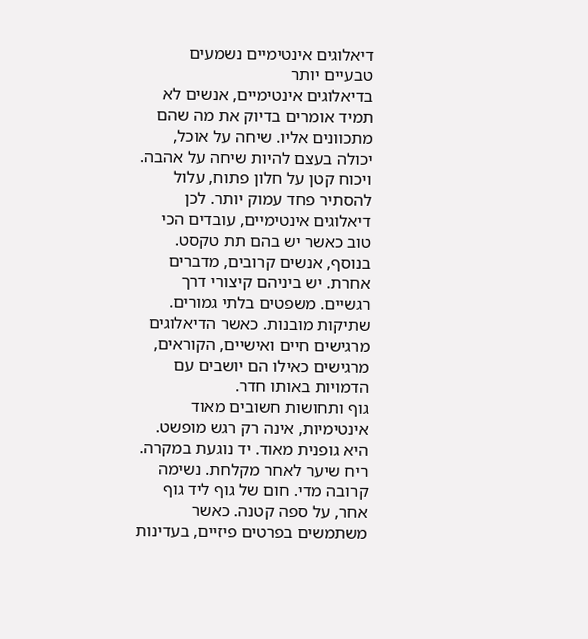דיאלוגים אינטימיים נשמעים טבעיים יותר
בדיאלוגים אינטימיים, אנשים לא תמיד אומרים בדיוק את מה שהם מתכוונים אליו. שיחה על אוכל, יכולה בעצם להיות שיחה על אהבה. ויכוח קטן על חלון פתוח, עלול להסתיר פחד עמוק יותר. לכן דיאלוגים אינטימיים, עובדים הכי טוב כאשר יש בהם תת טקסט. בנוסף, אנשים קרובים, מדברים אחרת. יש ביניהם קיצורי דרך רגשיים. משפטים בלתי גמורים. שתיקות מובנות. כאשר הדיאלוגים מרגישים חיים ואישיים, הקוראים, מרגישים כאילו הם יושבים עם הדמויות באותו חדר.
גוף ותחושות חשובים מאוד
אינטימיות, אינה רק רגש מופשט. היא גופנית מאוד. יד נוגעת במקרה. ריח שיער לאחר מקלחת. נשימה קרובה מדי. חום של גוף ליד גוף אחר, על ספה קטנה. כאשר משתמשים בפרטים פיזיים, בעדינות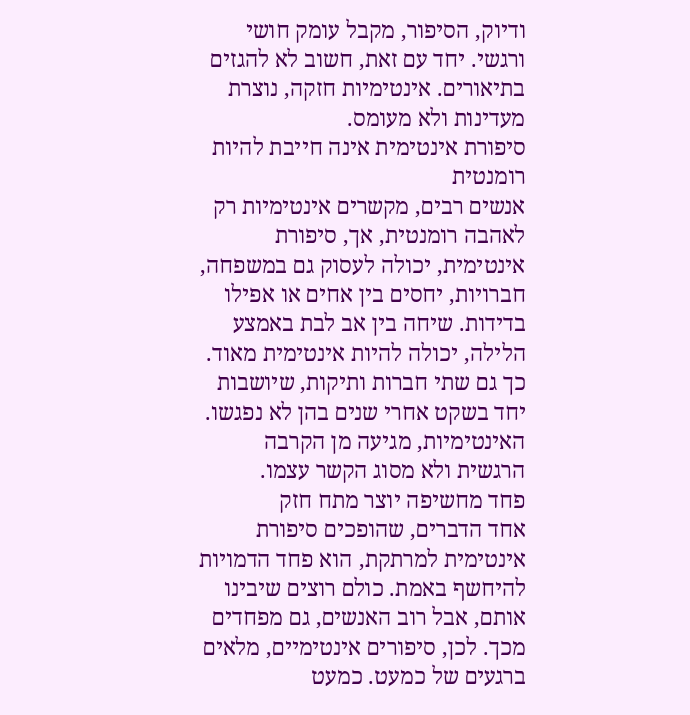ודיוק, הסיפור, מקבל עומק חושי ורגשי. יחד עם זאת, חשוב לא להגזים בתיאורים. אינטימיות חזקה, נוצרת מעדינות ולא מעומס.
סיפורת אינטימית אינה חייבת להיות רומנטית
אנשים רבים, מקשרים אינטימיות רק לאהבה רומנטית, אך, סיפורת אינטימית, יכולה לעסוק גם במשפחה, חברויות, יחסים בין אחים או אפילו בדידות. שיחה בין אב לבת באמצע הלילה, יכולה להיות אינטימית מאוד. כך גם שתי חברות ותיקות, שיושבות יחד בשקט אחרי שנים בהן לא נפגשו. האינטימיות, מגיעה מן הקרבה הרגשית ולא מסוג הקשר עצמו.
פחד מחשיפה יוצר מתח חזק
אחד הדברים, שהופכים סיפורת אינטימית למרתקת, הוא פחד הדמויות להיחשף באמת. כולם רוצים שיבינו אותם, אבל רוב האנשים, גם מפחדים מכך. לכן, סיפורים אינטימיים, מלאים ברגעים של כמעט. כמעט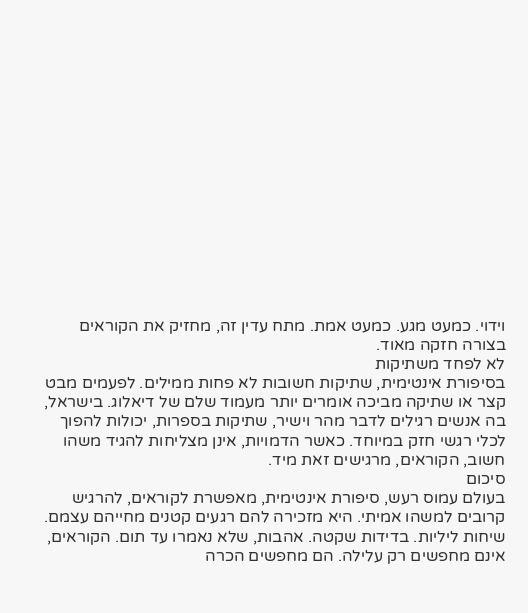וידוי. כמעט מגע. כמעט אמת. מתח עדין זה, מחזיק את הקוראים בצורה חזקה מאוד.
לא לפחד משתיקות
בסיפורת אינטימית, שתיקות חשובות לא פחות ממילים. לפעמים מבט קצר או שתיקה מביכה אומרים יותר מעמוד שלם של דיאלוג. בישראל, בה אנשים רגילים לדבר מהר וישיר, שתיקות בספרות, יכולות להפוך לכלי רגשי חזק במיוחד. כאשר הדמויות, אינן מצליחות להגיד משהו חשוב, הקוראים, מרגישים זאת מיד.
סיכום
בעולם עמוס רעש, סיפורת אינטימית, מאפשרת לקוראים, להרגיש קרובים למשהו אמיתי. היא מזכירה להם רגעים קטנים מחייהם עצמם. שיחות ליליות. בדידות שקטה. אהבות, שלא נאמרו עד תום. הקוראים, אינם מחפשים רק עלילה. הם מחפשים הכרה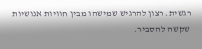רגשית. רצון להרגיש שמישהו מבין חוויות אנושיות שקשה להסביר.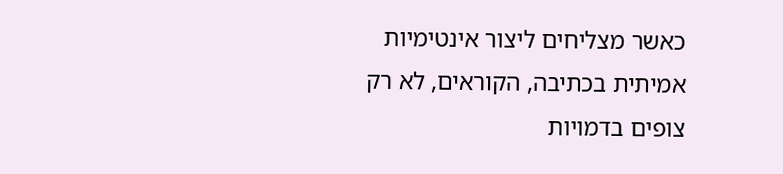כאשר מצליחים ליצור אינטימיות אמיתית בכתיבה, הקוראים, לא רק צופים בדמויות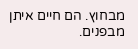מבחוץ. הם חיים איתן מבפנים.